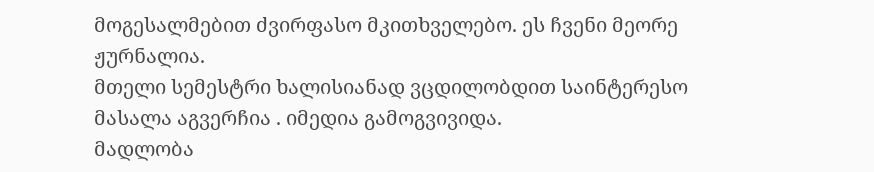მოგესალმებით ძვირფასო მკითხველებო. ეს ჩვენი მეორე ჟურნალია.
მთელი სემესტრი ხალისიანად ვცდილობდით საინტერესო მასალა აგვერჩია . იმედია გამოგვივიდა.
მადლობა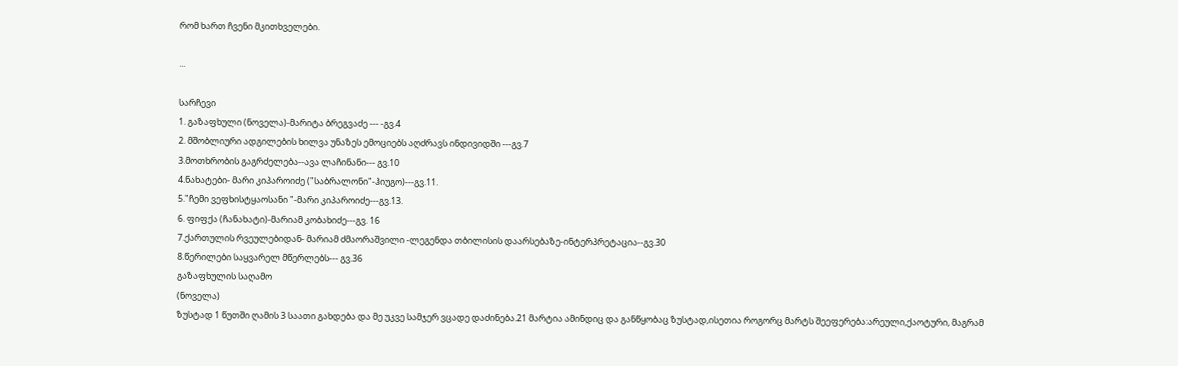რომ ხართ ჩვენი მკითხველები.

...

სარჩევი
1. გაზაფხული (ნოველა)-მარიტა ბრეგვაძე --- -გვ.4
2. მშობლიური ადგილების ხილვა უნაზეს ემოციებს აღძრავს ინდივიდში ---გვ.7
3.მოთხრობის გაგრძელება--ავა ლაჩინანი--- გვ.10
4.ნახატები- მარი კიპაროიძე ("საბრალონი"-ჰიუგო)---გვ.11.
5."ჩემი ვეფხისტყაოსანი "-მარი კიპაროიძე---გვ.13.
6. ფიფქა (ჩანახატი)-მარიამ კობახიძე---გვ. 16
7.ქართულის რვეულებიდან- მარიამ ძმაორაშვილი -ლეგენდა თბილისის დაარსებაზე-ინტერპრეტაცია--გვ.30
8.წერილები საყვარელ მწერლებს--- გვ.36
გაზაფხულის საღამო
(ნოველა)
ზუსტად 1 წუთში ღამის 3 საათი გახდება და მე უკვე სამჯერ ვცადე დაძინება.21 მარტია ამინდიც და განწყობაც ზუსტად,ისეთია როგორც მარტს შეეფერება:არეული,ქაოტური, მაგრამ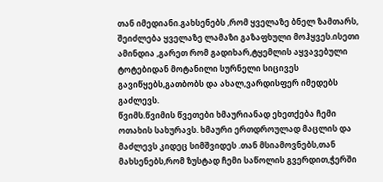თან იმედიანი.გახსენებს ,რომ ყველაზე ბნელ ზამთარს, შეიძლება ყველაზე ლამაზი გაზაფხული მოჰყვეს.ისეთი ამინდია ,გარეთ რომ გადიხარ,ტყემლის აყვავებული ტოტებიდან მოტანილი სურნელი სიცივეს გავიწყებს,გათბობს და ახალ,ვარდისფერ იმედებს გაძლევს.
წვიმს.წვიმის წვეთები ხმაურიანად ეხეთქება ჩემი
ოთახის სახურავს. ხმაური ერთდროულად მაცლის და მაძლევს კიდეც სიმშვიდეს .თან მსიამოვნებს,თან მახსენებს,რომ ზუსტად ჩემი საწოლის გვერდით,ჭერში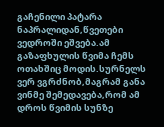გაჩენილი პატარა ნაპრალიდან,წვეთები ვედროში ეშვება.ამ გაზაფხულის წვიმა ჩემს ოთახშიც მოდის.სურნელს ვერ ვგრძნობ,მაგრამ განა ვინმე შემედავება,რომ ამ დროს წვიმის სუნზე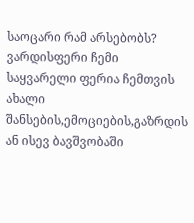საოცარი რამ არსებობს?
ვარდისფერი ჩემი საყვარელი ფერია ჩემთვის ახალი შანსების,ემოციების,გაზრდის ან ისევ ბავშვობაში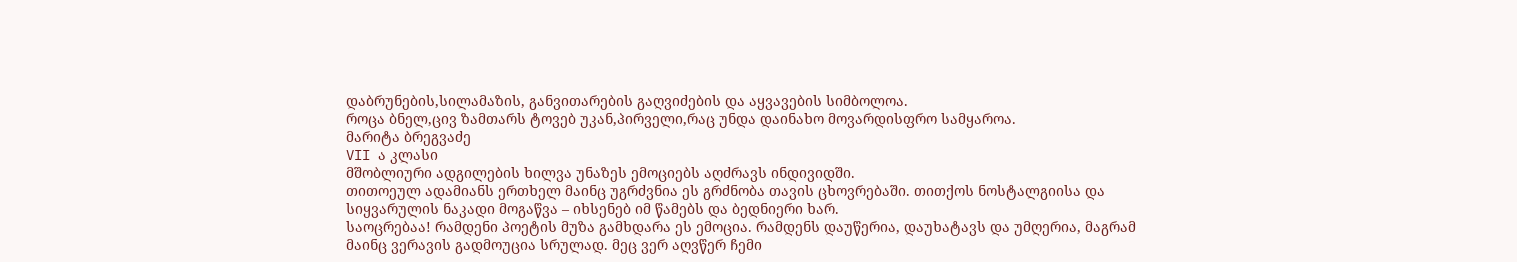დაბრუნების,სილამაზის, განვითარების გაღვიძების და აყვავების სიმბოლოა.
როცა ბნელ,ცივ ზამთარს ტოვებ უკან,პირველი,რაც უნდა დაინახო მოვარდისფრო სამყაროა.
მარიტა ბრეგვაძე
VII ა კლასი
მშობლიური ადგილების ხილვა უნაზეს ემოციებს აღძრავს ინდივიდში.
თითოეულ ადამიანს ერთხელ მაინც უგრძვნია ეს გრძნობა თავის ცხოვრებაში. თითქოს ნოსტალგიისა და სიყვარულის ნაკადი მოგაწვა – იხსენებ იმ წამებს და ბედნიერი ხარ.
საოცრებაა! რამდენი პოეტის მუზა გამხდარა ეს ემოცია. რამდენს დაუწერია, დაუხატავს და უმღერია, მაგრამ მაინც ვერავის გადმოუცია სრულად. მეც ვერ აღვწერ ჩემი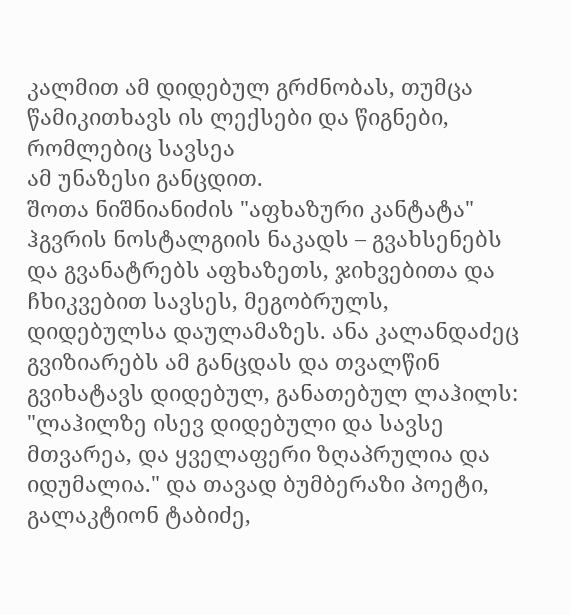კალმით ამ დიდებულ გრძნობას, თუმცა წამიკითხავს ის ლექსები და წიგნები, რომლებიც სავსეა
ამ უნაზესი განცდით.
შოთა ნიშნიანიძის "აფხაზური კანტატა" ჰგვრის ნოსტალგიის ნაკადს – გვახსენებს და გვანატრებს აფხაზეთს, ჯიხვებითა და ჩხიკვებით სავსეს, მეგობრულს, დიდებულსა დაულამაზეს. ანა კალანდაძეც გვიზიარებს ამ განცდას და თვალწინ გვიხატავს დიდებულ, განათებულ ლაჰილს: "ლაჰილზე ისევ დიდებული და სავსე მთვარეა, და ყველაფერი ზღაპრულია და იდუმალია." და თავად ბუმბერაზი პოეტი, გალაკტიონ ტაბიძე,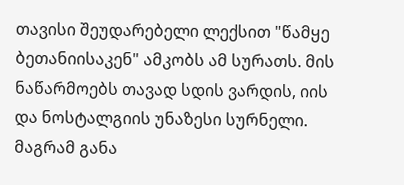თავისი შეუდარებელი ლექსით "წამყე ბეთანიისაკენ" ამკობს ამ სურათს. მის ნაწარმოებს თავად სდის ვარდის, იის და ნოსტალგიის უნაზესი სურნელი. მაგრამ განა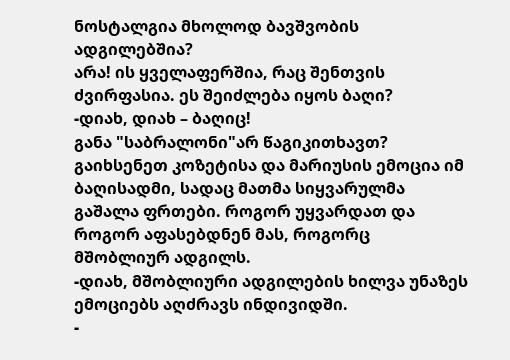ნოსტალგია მხოლოდ ბავშვობის ადგილებშია?
არა! ის ყველაფერშია, რაც შენთვის ძვირფასია. ეს შეიძლება იყოს ბაღი?
-დიახ, დიახ – ბაღიც!
განა "საბრალონი"არ წაგიკითხავთ? გაიხსენეთ კოზეტისა და მარიუსის ემოცია იმ ბაღისადმი, სადაც მათმა სიყვარულმა გაშალა ფრთები. როგორ უყვარდათ და როგორ აფასებდნენ მას, როგორც მშობლიურ ადგილს.
-დიახ, მშობლიური ადგილების ხილვა უნაზეს ემოციებს აღძრავს ინდივიდში.
-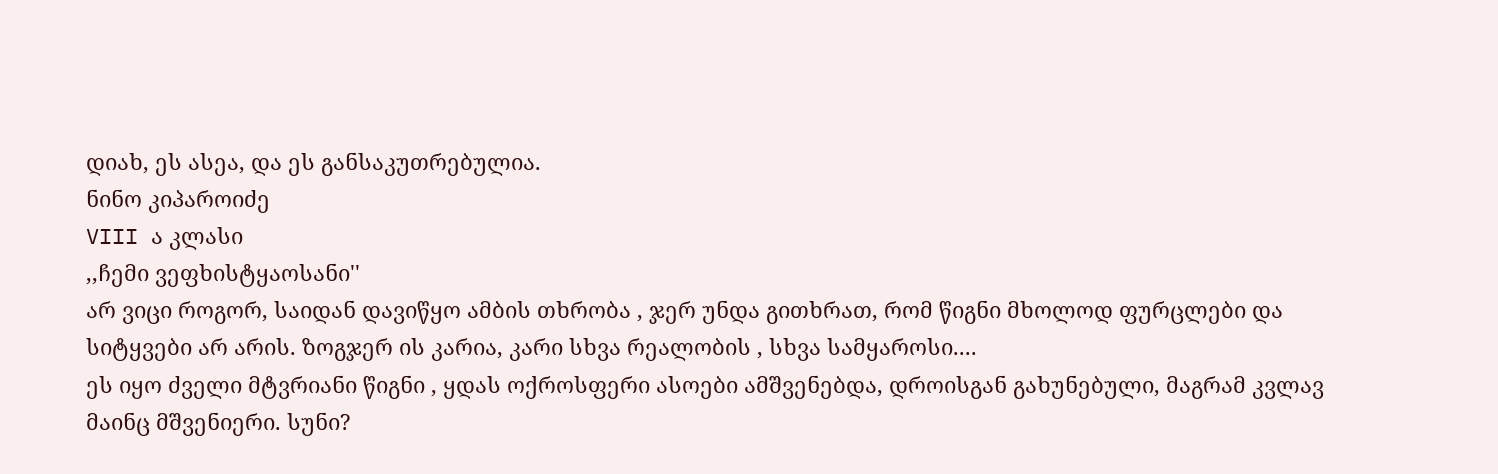დიახ, ეს ასეა, და ეს განსაკუთრებულია.
ნინო კიპაროიძე
VIII ა კლასი
,,ჩემი ვეფხისტყაოსანი''
არ ვიცი როგორ, საიდან დავიწყო ამბის თხრობა , ჯერ უნდა გითხრათ, რომ წიგნი მხოლოდ ფურცლები და სიტყვები არ არის. ზოგჯერ ის კარია, კარი სხვა რეალობის , სხვა სამყაროსი....
ეს იყო ძველი მტვრიანი წიგნი , ყდას ოქროსფერი ასოები ამშვენებდა, დროისგან გახუნებული, მაგრამ კვლავ მაინც მშვენიერი. სუნი?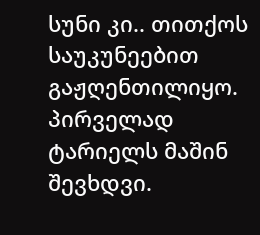სუნი კი.. თითქოს საუკუნეებით გაჟღენთილიყო. პირველად ტარიელს მაშინ შევხდვი.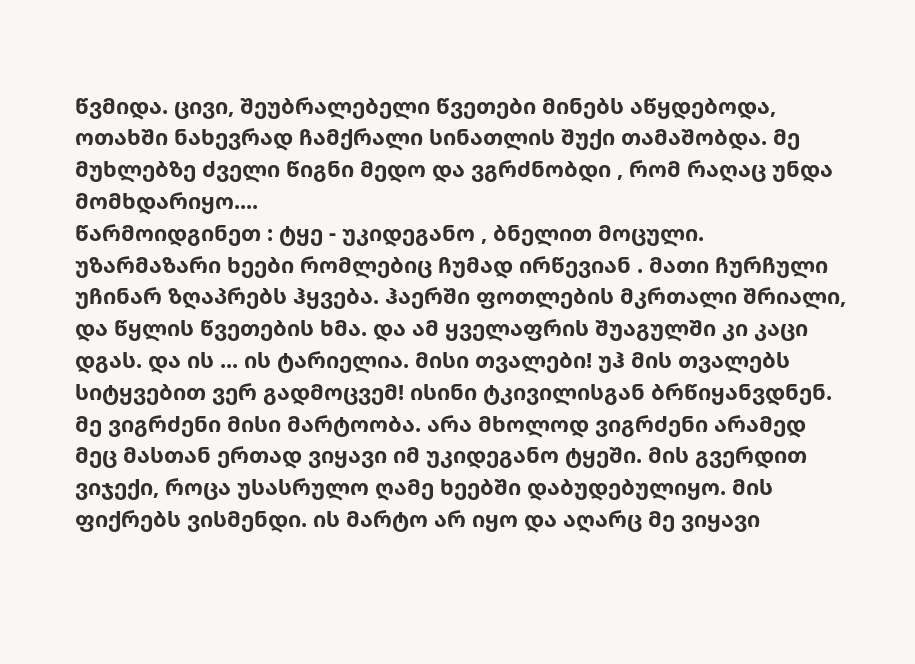წვმიდა. ცივი, შეუბრალებელი წვეთები მინებს აწყდებოდა, ოთახში ნახევრად ჩამქრალი სინათლის შუქი თამაშობდა. მე მუხლებზე ძველი წიგნი მედო და ვგრძნობდი , რომ რაღაც უნდა მომხდარიყო....
წარმოიდგინეთ : ტყე - უკიდეგანო , ბნელით მოცული. უზარმაზარი ხეები რომლებიც ჩუმად ირწევიან . მათი ჩურჩული უჩინარ ზღაპრებს ჰყვება. ჰაერში ფოთლების მკრთალი შრიალი, და წყლის წვეთების ხმა. და ამ ყველაფრის შუაგულში კი კაცი დგას. და ის ... ის ტარიელია. მისი თვალები! უჰ მის თვალებს სიტყვებით ვერ გადმოცვემ! ისინი ტკივილისგან ბრწიყანვდნენ. მე ვიგრძენი მისი მარტოობა. არა მხოლოდ ვიგრძენი არამედ მეც მასთან ერთად ვიყავი იმ უკიდეგანო ტყეში. მის გვერდით ვიჯექი, როცა უსასრულო ღამე ხეებში დაბუდებულიყო. მის ფიქრებს ვისმენდი. ის მარტო არ იყო და აღარც მე ვიყავი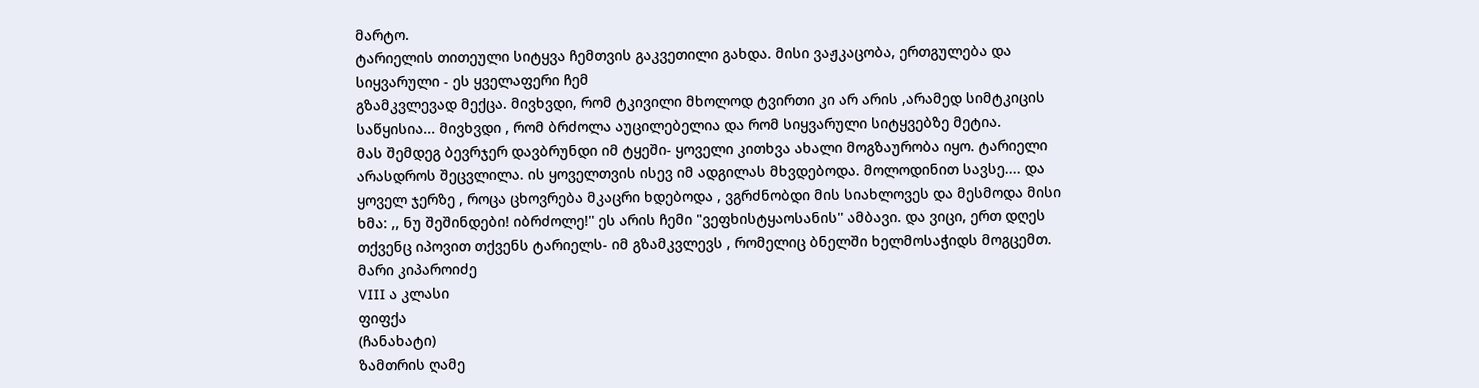მარტო.
ტარიელის თითეული სიტყვა ჩემთვის გაკვეთილი გახდა. მისი ვაჟკაცობა, ერთგულება და სიყვარული - ეს ყველაფერი ჩემ
გზამკვლევად მექცა. მივხვდი, რომ ტკივილი მხოლოდ ტვირთი კი არ არის ,არამედ სიმტკიცის საწყისია... მივხვდი , რომ ბრძოლა აუცილებელია და რომ სიყვარული სიტყვებზე მეტია.
მას შემდეგ ბევრჯერ დავბრუნდი იმ ტყეში- ყოველი კითხვა ახალი მოგზაურობა იყო. ტარიელი არასდროს შეცვლილა. ის ყოველთვის ისევ იმ ადგილას მხვდებოდა. მოლოდინით სავსე.... და ყოველ ჯერზე , როცა ცხოვრება მკაცრი ხდებოდა , ვგრძნობდი მის სიახლოვეს და მესმოდა მისი ხმა: ,, ნუ შეშინდები! იბრძოლე!'' ეს არის ჩემი "ვეფხისტყაოსანის'' ამბავი. და ვიცი, ერთ დღეს თქვენც იპოვით თქვენს ტარიელს- იმ გზამკვლევს , რომელიც ბნელში ხელმოსაჭიდს მოგცემთ.
მარი კიპაროიძე
VIII ა კლასი
ფიფქა
(ჩანახატი)
ზამთრის ღამე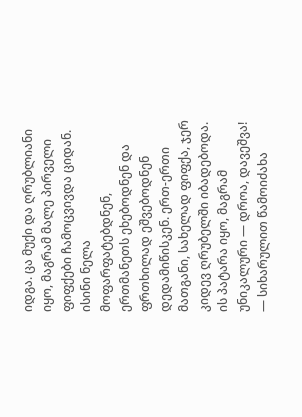იდგა. ცა მუქი და ღრუბლიანი იყო, მაგრამ მალე პირველი ფიფქები ჩამოცვივდა ციდან. ისინი ნელა მოფარფატებდნენ, ერთმანეთს ეხებოდნენ და ფრთხილად ეშვებოდნენ დედამიწისკენ. ერთ-ერთი მათგანი, სახელად ფიფქა, ჯერ კიდევ ღრუბელში იბადებოდა. ის პატარა იყო, მაგრამ უნიკალური — დროა, დავეშვა! — სიხარულით წამოიძახა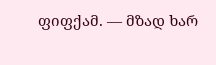ფიფქამ. — მზად ხარ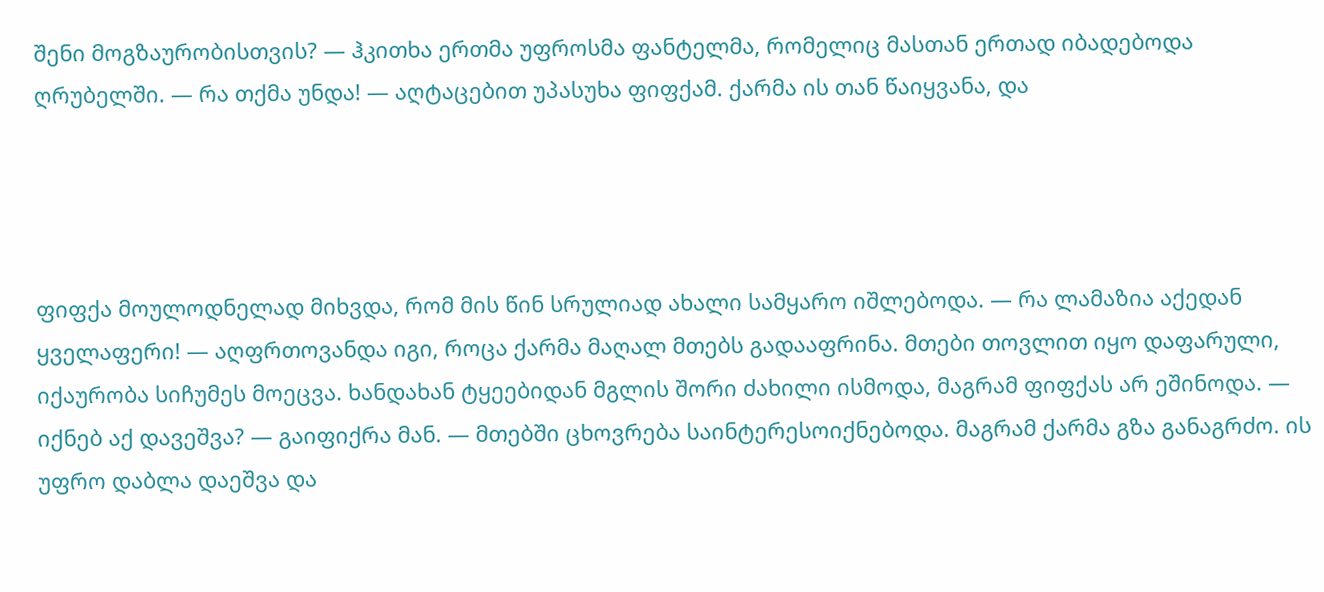შენი მოგზაურობისთვის? — ჰკითხა ერთმა უფროსმა ფანტელმა, რომელიც მასთან ერთად იბადებოდა ღრუბელში. — რა თქმა უნდა! — აღტაცებით უპასუხა ფიფქამ. ქარმა ის თან წაიყვანა, და




ფიფქა მოულოდნელად მიხვდა, რომ მის წინ სრულიად ახალი სამყარო იშლებოდა. — რა ლამაზია აქედან ყველაფერი! — აღფრთოვანდა იგი, როცა ქარმა მაღალ მთებს გადააფრინა. მთები თოვლით იყო დაფარული, იქაურობა სიჩუმეს მოეცვა. ხანდახან ტყეებიდან მგლის შორი ძახილი ისმოდა, მაგრამ ფიფქას არ ეშინოდა. — იქნებ აქ დავეშვა? — გაიფიქრა მან. — მთებში ცხოვრება საინტერესოიქნებოდა. მაგრამ ქარმა გზა განაგრძო. ის უფრო დაბლა დაეშვა და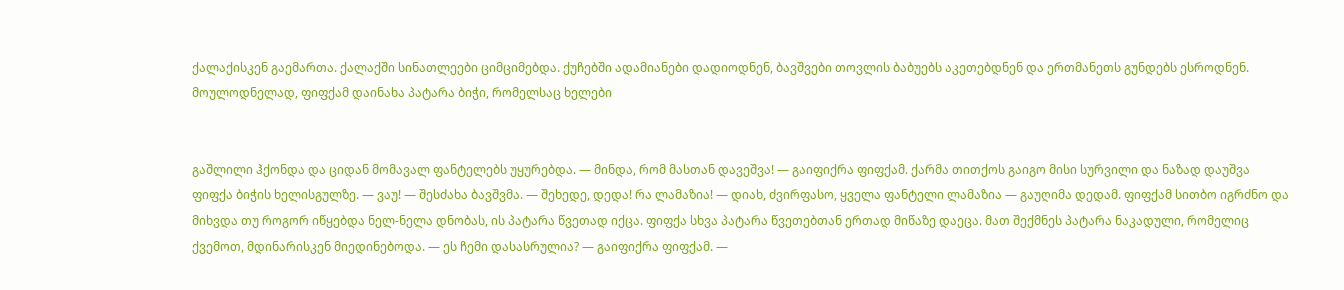ქალაქისკენ გაემართა. ქალაქში სინათლეები ციმციმებდა. ქუჩებში ადამიანები დადიოდნენ, ბავშვები თოვლის ბაბუებს აკეთებდნენ და ერთმანეთს გუნდებს ესროდნენ. მოულოდნელად, ფიფქამ დაინახა პატარა ბიჭი, რომელსაც ხელები


გაშლილი ჰქონდა და ციდან მომავალ ფანტელებს უყურებდა. — მინდა, რომ მასთან დავეშვა! — გაიფიქრა ფიფქამ. ქარმა თითქოს გაიგო მისი სურვილი და ნაზად დაუშვა ფიფქა ბიჭის ხელისგულზე. — ვაუ! — შესძახა ბავშვმა. — შეხედე, დედა! რა ლამაზია! — დიახ, ძვირფასო, ყველა ფანტელი ლამაზია — გაუღიმა დედამ. ფიფქამ სითბო იგრძნო და მიხვდა თუ როგორ იწყებდა ნელ-ნელა დნობას, ის პატარა წვეთად იქცა. ფიფქა სხვა პატარა წვეთებთან ერთად მიწაზე დაეცა. მათ შექმნეს პატარა ნაკადული, რომელიც ქვემოთ, მდინარისკენ მიედინებოდა. — ეს ჩემი დასასრულია? — გაიფიქრა ფიფქამ. —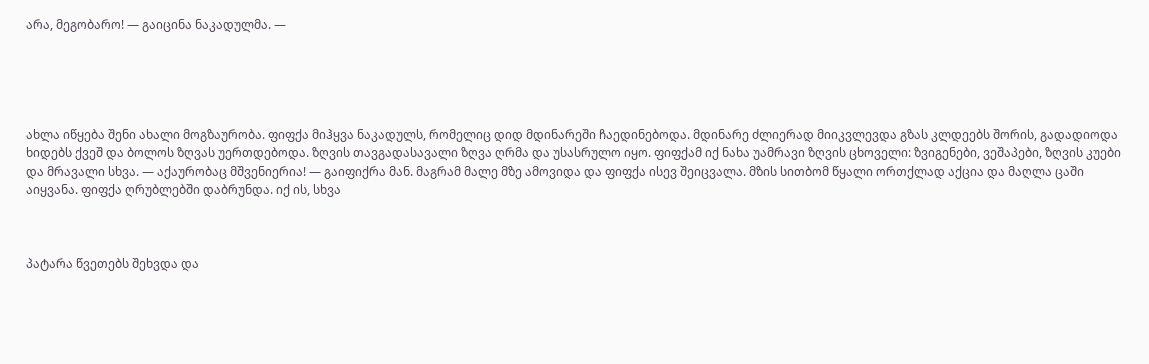არა, მეგობარო! — გაიცინა ნაკადულმა. —





ახლა იწყება შენი ახალი მოგზაურობა. ფიფქა მიჰყვა ნაკადულს, რომელიც დიდ მდინარეში ჩაედინებოდა. მდინარე ძლიერად მიიკვლევდა გზას კლდეებს შორის, გადადიოდა ხიდებს ქვეშ და ბოლოს ზღვას უერთდებოდა. ზღვის თავგადასავალი ზღვა ღრმა და უსასრულო იყო. ფიფქამ იქ ნახა უამრავი ზღვის ცხოველი: ზვიგენები, ვეშაპები, ზღვის კუები და მრავალი სხვა. — აქაურობაც მშვენიერია! — გაიფიქრა მან. მაგრამ მალე მზე ამოვიდა და ფიფქა ისევ შეიცვალა. მზის სითბომ წყალი ორთქლად აქცია და მაღლა ცაში აიყვანა. ფიფქა ღრუბლებში დაბრუნდა. იქ ის, სხვა



პატარა წვეთებს შეხვდა და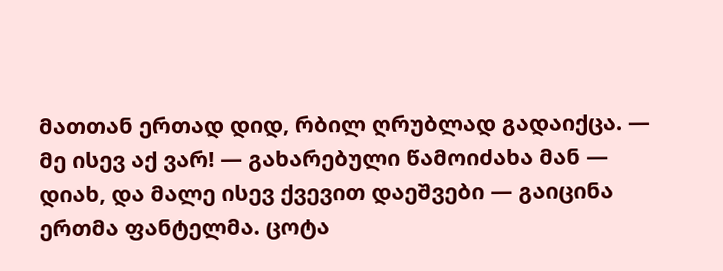მათთან ერთად დიდ, რბილ ღრუბლად გადაიქცა. — მე ისევ აქ ვარ! — გახარებული წამოიძახა მან — დიახ, და მალე ისევ ქვევით დაეშვები — გაიცინა ერთმა ფანტელმა. ცოტა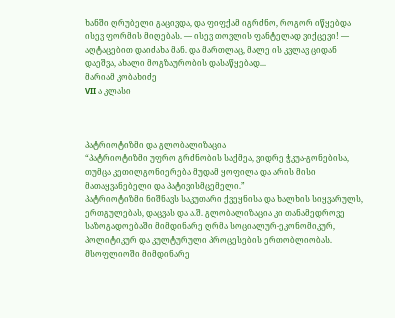ხანში ღრუბელი გაცივდა, და ფიფქამ იგრძნო, როგორ იწყებდა ისევ ფორმის მიღებას. — ისევ თოვლის ფანტელად ვიქცევი! — აღტაცებით დაიძახა მან. და მართლაც, მალე ის კვლავ ციდან დაეშვა, ახალი მოგზაურობის დასაწყებად...
მარიამ კობახიძე
VII ა კლასი



პატრიოტიზმი და გლობალიზაცია
“პატრიოტიზმი უფრო გრძნობის საქმეა, ვიდრე ჭკუა-გონებისა, თუმცა კეთილგონიერება მუდამ ყოფილა და არის მისი მათაყვანებელი და პატივისმცემელი.”
პატრიოტიზმი ნიშნავს საკუთარი ქვეყნისა და ხალხის სიყვარულს, ერთგულებას, დაცვას და ა.შ. გლობალიზაცია კი თანამედროვე საზოგადოებაში მიმდინარე ღრმა სოციალურ-ეკონომიკურ, პოლიტიკურ და კულტურული პროცესების ერთობლიობას. Მსოფლიოში მიმდინარე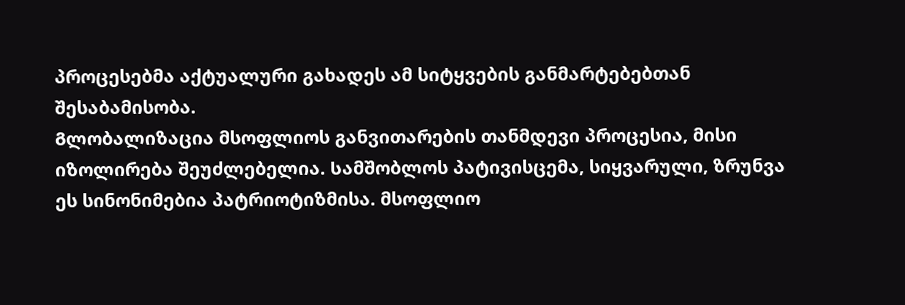პროცესებმა აქტუალური გახადეს ამ სიტყვების განმარტებებთან შესაბამისობა.
Გლობალიზაცია მსოფლიოს განვითარების თანმდევი პროცესია, მისი იზოლირება შეუძლებელია. Სამშობლოს პატივისცემა, სიყვარული, ზრუნვა ეს სინონიმებია პატრიოტიზმისა. მსოფლიო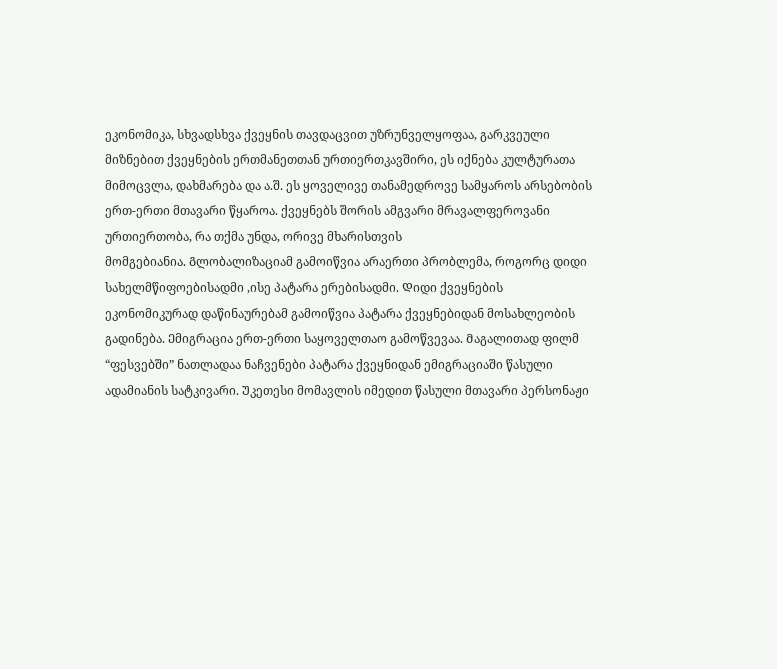ეკონომიკა, სხვადსხვა ქვეყნის თავდაცვით უზრუნველყოფაა, გარკვეული მიზნებით ქვეყნების ერთმანეთთან ურთიერთკავშირი, ეს იქნება კულტურათა მიმოცვლა, დახმარება და ა.შ. ეს ყოველივე თანამედროვე სამყაროს არსებობის ერთ-ერთი მთავარი წყაროა. ქვეყნებს შორის ამგვარი მრავალფეროვანი ურთიერთობა, რა თქმა უნდა, ორივე მხარისთვის
მომგებიანია. Გლობალიზაციამ გამოიწვია არაერთი პრობლემა, როგორც დიდი სახელმწიფოებისადმი ,ისე პატარა ერებისადმი. Დიდი ქვეყნების ეკონომიკურად დაწინაურებამ გამოიწვია პატარა ქვეყნებიდან მოსახლეობის გადინება. Ემიგრაცია ერთ-ერთი საყოველთაო გამოწვევაა. Მაგალითად ფილმ “ფესვებში” ნათლადაა ნაჩვენები პატარა ქვეყნიდან ემიგრაციაში წასული ადამიანის სატკივარი. Უკეთესი მომავლის იმედით წასული მთავარი პერსონაჟი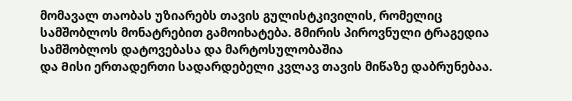მომავალ თაობას უზიარებს თავის გულისტკივილის, რომელიც სამშობლოს მონატრებით გამოიხატება. Გმირის პიროვნული ტრაგედია სამშობლოს დატოვებასა და მარტოსულობაშია
და Მისი ერთადერთი სადარდებელი კვლავ თავის მიწაზე დაბრუნებაა.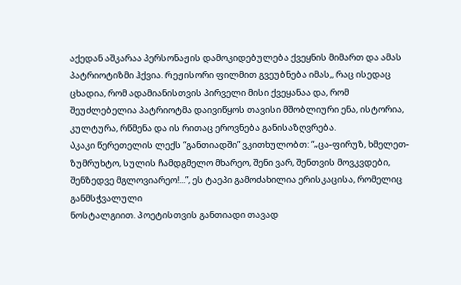აქედან აშკარაა პერსონაჟის დამოკიდებულება ქვეყნის მიმართ და ამას პატრიოტიზმი ჰქვია. Რეჟისორი ფილმით გვეუბნება იმას,, რაც ისედაც ცხადია, რომ ადამიანისთვის პირველი მისი ქვეყანაა და, რომ შეუძლებელია პატრიოტმა დაივიწყოს თავისი მშობლიური ენა, ისტორია, კულტურა, რწმენა და ის რითაც ეროვნება განისაზღვრება.
Აკაკი წერეთელის ლექს “განთიადში” ვკითხულობთ: “„ცა-ფირუზ, ხმელეთ-
ზუმრუხტო, სულის ჩამდგმელო მხარეო, შენი ვარ, შენთვის მოვკვდები, შენზედვე მგლოვიარეო!...”, ეს ტაეპი გამოძახილია ერისკაცისა, რომელიც განმსჭვალული
ნოსტალგიით. Პოეტისთვის განთიადი თავად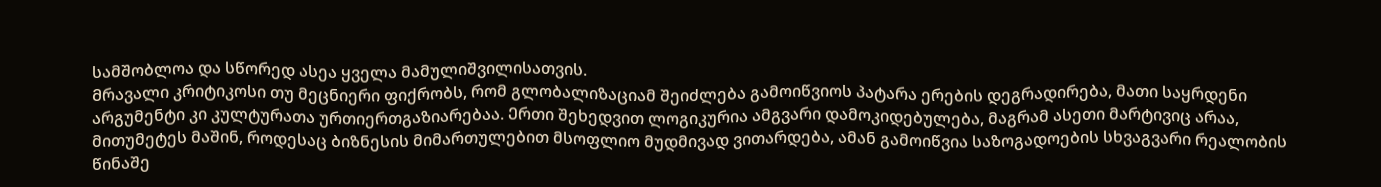სამშობლოა და სწორედ ასეა ყველა მამულიშვილისათვის.
Მრავალი კრიტიკოსი თუ მეცნიერი ფიქრობს, რომ გლობალიზაციამ შეიძლება გამოიწვიოს პატარა ერების დეგრადირება, მათი საყრდენი არგუმენტი კი კულტურათა ურთიერთგაზიარებაა. Ერთი შეხედვით ლოგიკურია ამგვარი დამოკიდებულება, მაგრამ ასეთი მარტივიც არაა, მითუმეტეს მაშინ, როდესაც ბიზნესის მიმართულებით მსოფლიო მუდმივად ვითარდება, ამან გამოიწვია საზოგადოების სხვაგვარი რეალობის წინაშე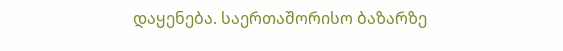დაყენება. საერთაშორისო ბაზარზე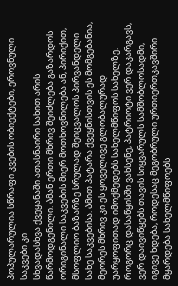პოპულარულია სწრაფი კვების ობიექტები, ეროვნული საკვები კი
სხვადასხვა ქვეყანაში ათასნაირი სახით არის წარმოდგენილი. Ამან ერთი მხრივ შეიძლება გაზარდოს ორიგინალი საკვების მიერ მოთხოვნილება ან, პირიქით, მსოფლიო ბაზარზე სრულად შეიცვალოს პირვანდელი სახე საკვებისა. Ამით პატარა ქვეყნისთვის ეს მომგებანია, მეორეს მხრივ კი ეს ყოველივე გლობალურად უარყოფითად იმოქმედებს სახელმწიფოს სახელზე.
Როგორც დასაწყისში ვახსენე, პატრიოტი ვერ დაკარგავს, ვერ დაივიწყებს თავის სიყვარულს სამშობლოსადმი, იგივე ხდება, როდესაც მეგობრული ურთიერთკავშირი მყარდება სახელმწიფოებს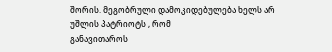შორის. Მეგობრული დამოკიდებულება ხელს არ უშლის პატრიოტს , რომ
განავითაროს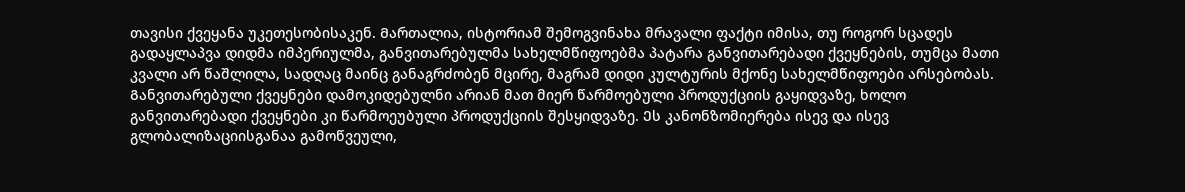თავისი ქვეყანა უკეთესობისაკენ. Მართალია, ისტორიამ შემოგვინახა მრავალი ფაქტი იმისა, თუ როგორ სცადეს გადაყლაპვა დიდმა იმპერიულმა, განვითარებულმა სახელმწიფოებმა პატარა განვითარებადი ქვეყნების, თუმცა მათი კვალი არ წაშლილა, სადღაც მაინც განაგრძობენ მცირე, მაგრამ დიდი კულტურის მქონე სახელმწიფოები არსებობას. Განვითარებული ქვეყნები დამოკიდებულნი არიან მათ მიერ წარმოებული პროდუქციის გაყიდვაზე, ხოლო განვითარებადი ქვეყნები კი წარმოეუბული პროდუქციის შესყიდვაზე. Ეს კანონზომიერება ისევ და ისევ გლობალიზაციისგანაა გამოწვეული,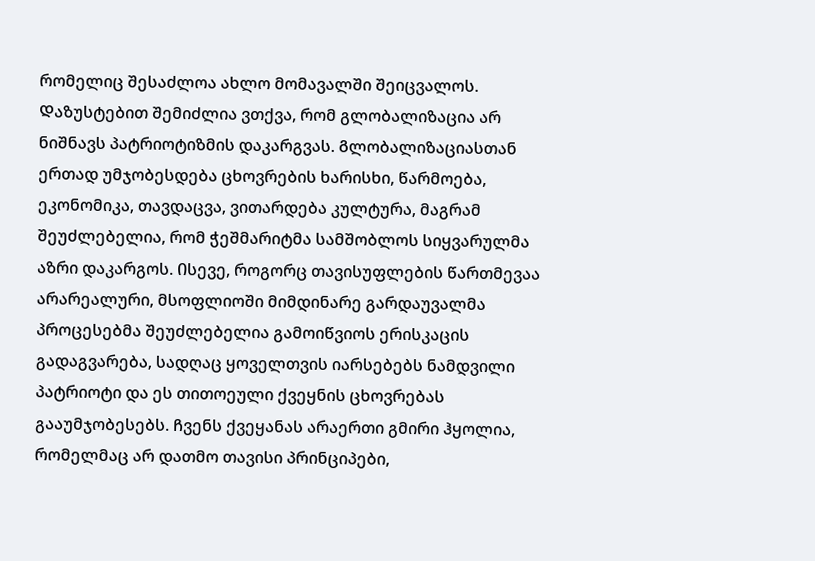რომელიც შესაძლოა ახლო მომავალში შეიცვალოს.
Დაზუსტებით შემიძლია ვთქვა, რომ გლობალიზაცია არ ნიშნავს პატრიოტიზმის დაკარგვას. Გლობალიზაციასთან ერთად უმჯობესდება ცხოვრების ხარისხი, წარმოება, ეკონომიკა, თავდაცვა, ვითარდება კულტურა, მაგრამ შეუძლებელია, რომ ჭეშმარიტმა სამშობლოს სიყვარულმა აზრი დაკარგოს. Ისევე, როგორც თავისუფლების წართმევაა არარეალური, მსოფლიოში მიმდინარე გარდაუვალმა
პროცესებმა შეუძლებელია გამოიწვიოს ერისკაცის გადაგვარება, სადღაც ყოველთვის იარსებებს ნამდვილი პატრიოტი და ეს თითოეული ქვეყნის ცხოვრებას გააუმჯობესებს. Ჩვენს ქვეყანას არაერთი გმირი ჰყოლია,
რომელმაც არ დათმო თავისი პრინციპები,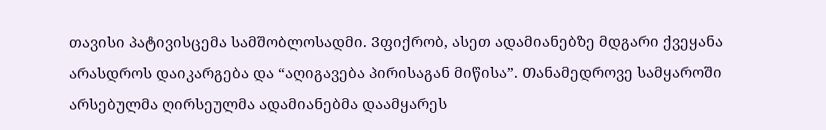თავისი პატივისცემა სამშობლოსადმი. Ვფიქრობ, ასეთ ადამიანებზე მდგარი ქვეყანა არასდროს დაიკარგება და “აღიგავება პირისაგან მიწისა”. Თანამედროვე სამყაროში არსებულმა ღირსეულმა ადამიანებმა დაამყარეს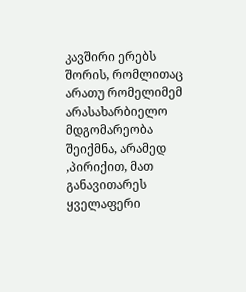კავშირი ერებს შორის, რომლითაც არათუ რომელიმემ არასახარბიელო მდგომარეობა შეიქმნა, არამედ ,პირიქით, მათ განავითარეს ყველაფერი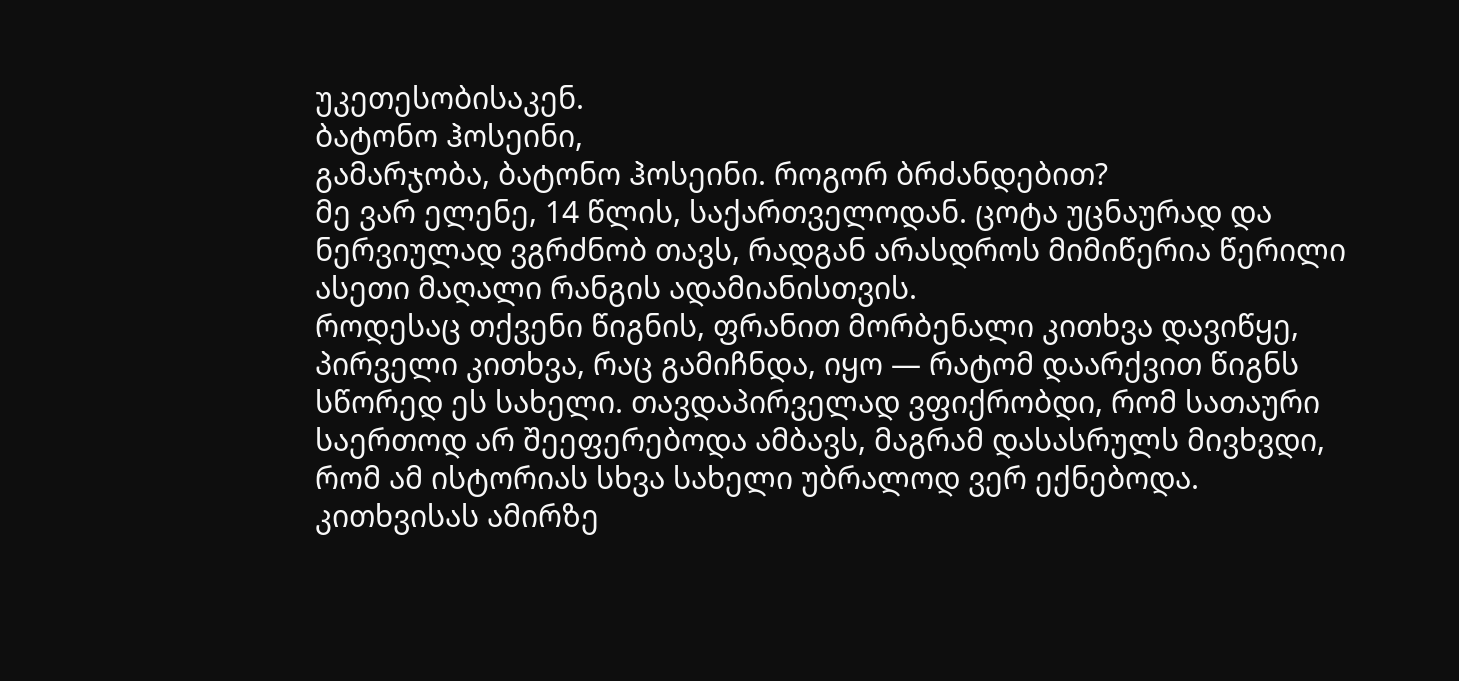უკეთესობისაკენ.
ბატონო ჰოსეინი,
გამარჯობა, ბატონო ჰოსეინი. როგორ ბრძანდებით?
მე ვარ ელენე, 14 წლის, საქართველოდან. ცოტა უცნაურად და ნერვიულად ვგრძნობ თავს, რადგან არასდროს მიმიწერია წერილი ასეთი მაღალი რანგის ადამიანისთვის.
როდესაც თქვენი წიგნის, ფრანით მორბენალი კითხვა დავიწყე, პირველი კითხვა, რაც გამიჩნდა, იყო — რატომ დაარქვით წიგნს სწორედ ეს სახელი. თავდაპირველად ვფიქრობდი, რომ სათაური საერთოდ არ შეეფერებოდა ამბავს, მაგრამ დასასრულს მივხვდი, რომ ამ ისტორიას სხვა სახელი უბრალოდ ვერ ექნებოდა.
კითხვისას ამირზე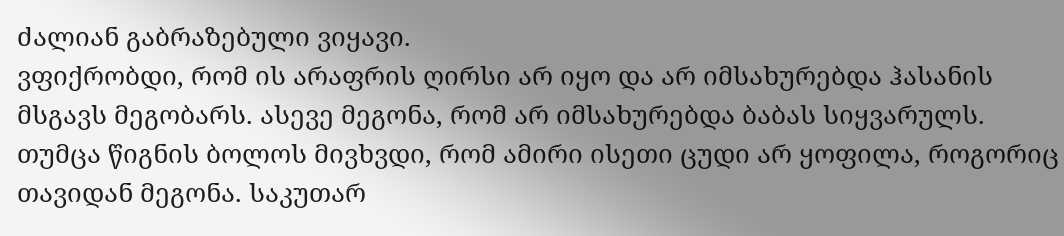ძალიან გაბრაზებული ვიყავი.
ვფიქრობდი, რომ ის არაფრის ღირსი არ იყო და არ იმსახურებდა ჰასანის მსგავს მეგობარს. ასევე მეგონა, რომ არ იმსახურებდა ბაბას სიყვარულს. თუმცა წიგნის ბოლოს მივხვდი, რომ ამირი ისეთი ცუდი არ ყოფილა, როგორიც თავიდან მეგონა. საკუთარ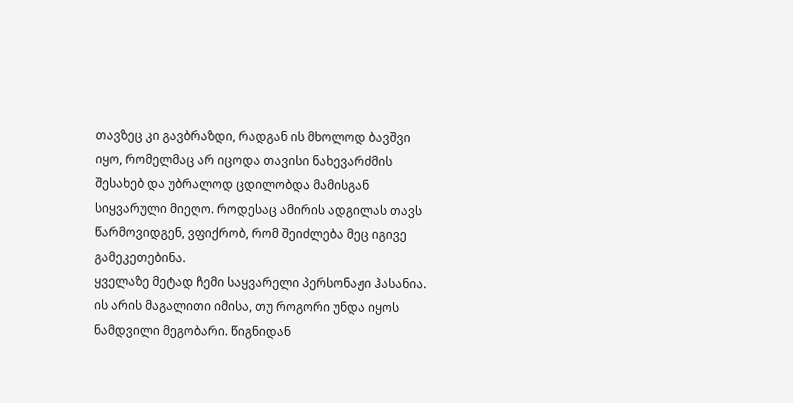თავზეც კი გავბრაზდი, რადგან ის მხოლოდ ბავშვი იყო, რომელმაც არ იცოდა თავისი ნახევარძმის შესახებ და უბრალოდ ცდილობდა მამისგან სიყვარული მიეღო. როდესაც ამირის ადგილას თავს წარმოვიდგენ, ვფიქრობ, რომ შეიძლება მეც იგივე გამეკეთებინა.
ყველაზე მეტად ჩემი საყვარელი პერსონაჟი ჰასანია. ის არის მაგალითი იმისა, თუ როგორი უნდა იყოს
ნამდვილი მეგობარი. წიგნიდან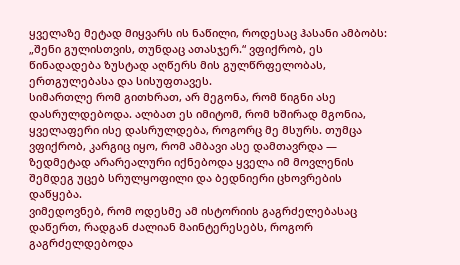ყველაზე მეტად მიყვარს ის ნაწილი, როდესაც ჰასანი ამბობს: „შენი გულისთვის, თუნდაც ათასჯერ.“ ვფიქრობ, ეს წინადადება ზუსტად აღწერს მის გულწრფელობას, ერთგულებასა და სისუფთავეს.
სიმართლე რომ გითხრათ, არ მეგონა, რომ წიგნი ასე დასრულდებოდა. ალბათ ეს იმიტომ, რომ ხშირად მგონია, ყველაფერი ისე დასრულდება, როგორც მე მსურს. თუმცა ვფიქრობ, კარგიც იყო, რომ ამბავი ასე დამთავრდა — ზედმეტად არარეალური იქნებოდა ყველა იმ მოვლენის შემდეგ უცებ სრულყოფილი და ბედნიერი ცხოვრების დაწყება.
ვიმედოვნებ, რომ ოდესმე ამ ისტორიის გაგრძელებასაც დაწერთ, რადგან ძალიან მაინტერესებს, როგორ გაგრძელდებოდა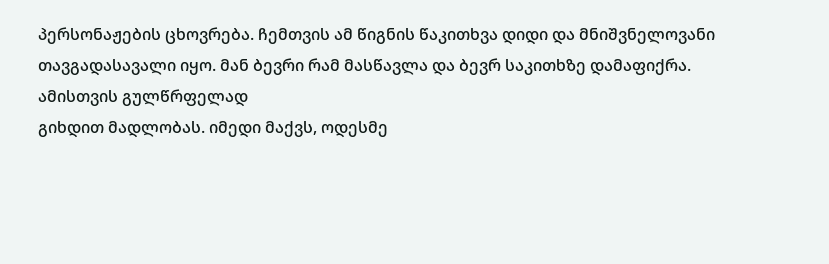პერსონაჟების ცხოვრება. ჩემთვის ამ წიგნის წაკითხვა დიდი და მნიშვნელოვანი თავგადასავალი იყო. მან ბევრი რამ მასწავლა და ბევრ საკითხზე დამაფიქრა. ამისთვის გულწრფელად
გიხდით მადლობას. იმედი მაქვს, ოდესმე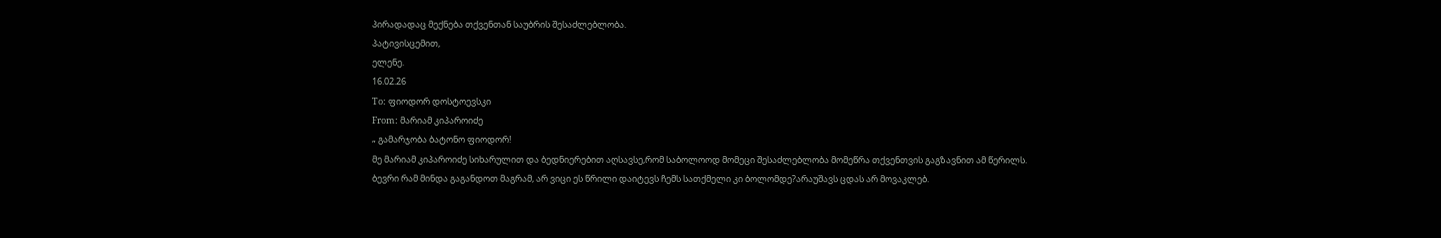პირადადაც მექნება თქვენთან საუბრის შესაძლებლობა.
პატივისცემით,
ელენე.
16.02.26
To: ფიოდორ დოსტოევსკი
From: მარიამ კიპაროიძე
„ გამარჯობა ბატონო ფიოდორ!
მე მარიამ კიპაროიძე სიხარულით და ბედნიერებით აღსავსე,რომ საბოლოოდ მომეცი შესაძლებლობა მომეწრა თქვენთვის გაგზავნით ამ წერილს.
ბევრი რამ მინდა გაგანდოთ მაგრამ, არ ვიცი ეს წრილი დაიტევს ჩემს სათქმელი კი ბოლომდე?არაუშავს ცდას არ მოვაკლებ.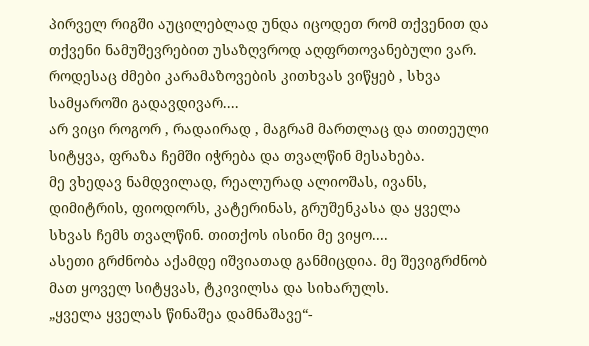პირველ რიგში აუცილებლად უნდა იცოდეთ რომ თქვენით და თქვენი ნამუშევრებით უსაზღვროდ აღფრთოვანებული ვარ.
როდესაც ძმები კარამაზოვების კითხვას ვიწყებ , სხვა
სამყაროში გადავდივარ....
არ ვიცი როგორ , რადაირად , მაგრამ მართლაც და თითეული სიტყვა, ფრაზა ჩემში იჭრება და თვალწინ მესახება.
მე ვხედავ ნამდვილად, რეალურად ალიოშას, ივანს, დიმიტრის, ფიოდორს, კატერინას, გრუშენკასა და ყველა სხვას ჩემს თვალწინ. თითქოს ისინი მე ვიყო....
ასეთი გრძნობა აქამდე იშვიათად განმიცდია. მე შევიგრძნობ მათ ყოველ სიტყვას, ტკივილსა და სიხარულს.
„ყველა ყველას წინაშეა დამნაშავე“-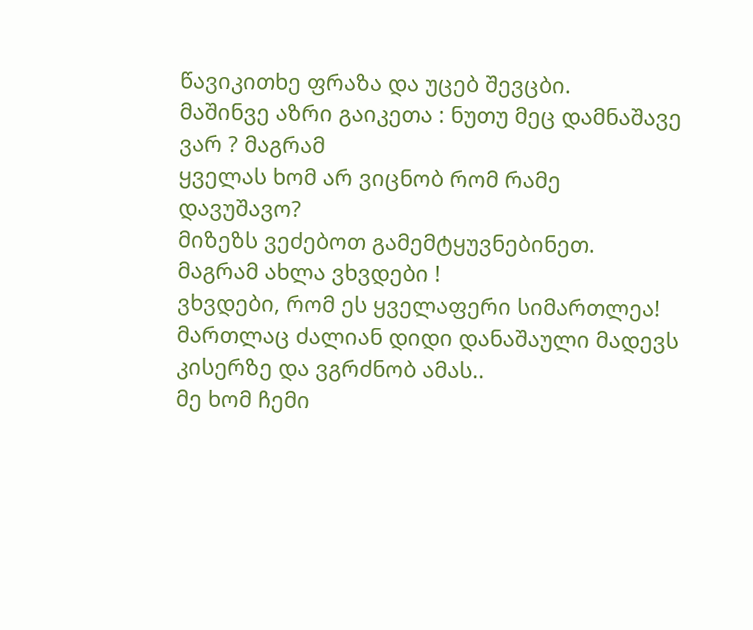წავიკითხე ფრაზა და უცებ შევცბი.
მაშინვე აზრი გაიკეთა : ნუთუ მეც დამნაშავე ვარ ? მაგრამ
ყველას ხომ არ ვიცნობ რომ რამე დავუშავო?
მიზეზს ვეძებოთ გამემტყუვნებინეთ.
მაგრამ ახლა ვხვდები !
ვხვდები, რომ ეს ყველაფერი სიმართლეა! მართლაც ძალიან დიდი დანაშაული მადევს კისერზე და ვგრძნობ ამას..
მე ხომ ჩემი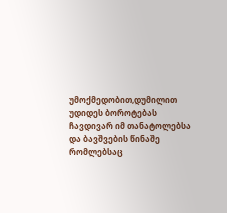უმოქმედობით,დუმილით უდიდეს ბოროტებას ჩავდივარ იმ თანატოლებსა და ბავშვების წინაშე რომლებსაც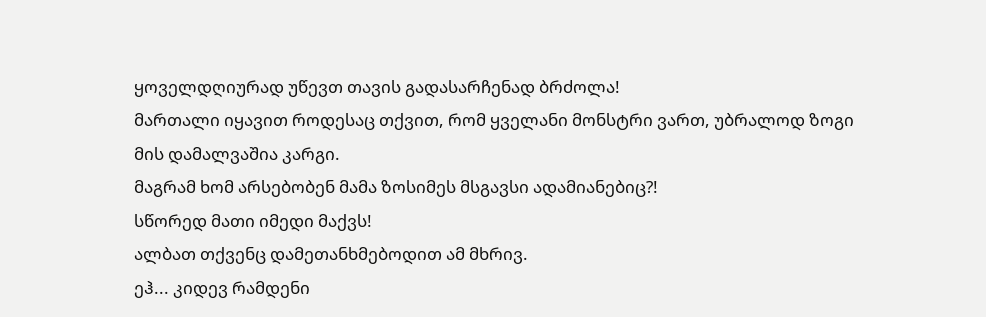ყოველდღიურად უწევთ თავის გადასარჩენად ბრძოლა!
მართალი იყავით როდესაც თქვით, რომ ყველანი მონსტრი ვართ, უბრალოდ ზოგი მის დამალვაშია კარგი.
მაგრამ ხომ არსებობენ მამა ზოსიმეს მსგავსი ადამიანებიც?!
სწორედ მათი იმედი მაქვს!
ალბათ თქვენც დამეთანხმებოდით ამ მხრივ.
ეჰ... კიდევ რამდენი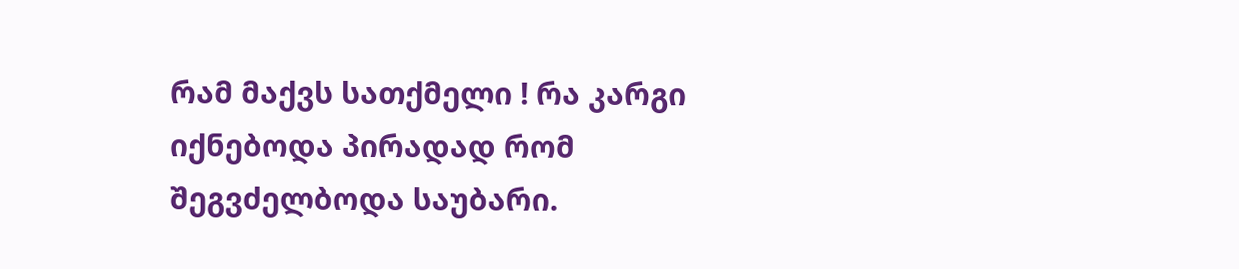რამ მაქვს სათქმელი ! რა კარგი იქნებოდა პირადად რომ შეგვძელბოდა საუბარი.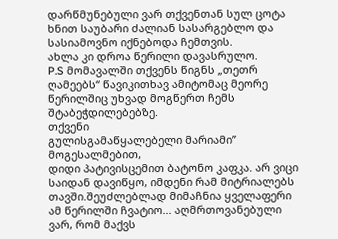დარწმუნებული ვარ თქვენთან სულ ცოტა ხნით საუბარი ძალიან სასარგებლო და სასიამოვნო იქნებოდა ჩემთვის.
ახლა კი დროა წერილი დავასრულო.
P.S მომავალში თქვენს წიგნს „თეთრ ღამეებს“ წავიკითხავ ამიტომაც მეორე წერილშიც უხვად მოგწერთ ჩემს შტაბეჭდილებებზე.
თქვენი
გულისგამაწყალებელი მარიამი’’
მოგესალმებით,
დიდი პატივისცემით ბატონო კაფკა. არ ვიცი საიდან დავიწყო, იმდენი რამ მიტრიალებს თავში.შეუძლებლად მიმაჩნია ყველაფერი ამ წერილში ჩვატიო... აღმრთოვანებული ვარ, რომ მაქვს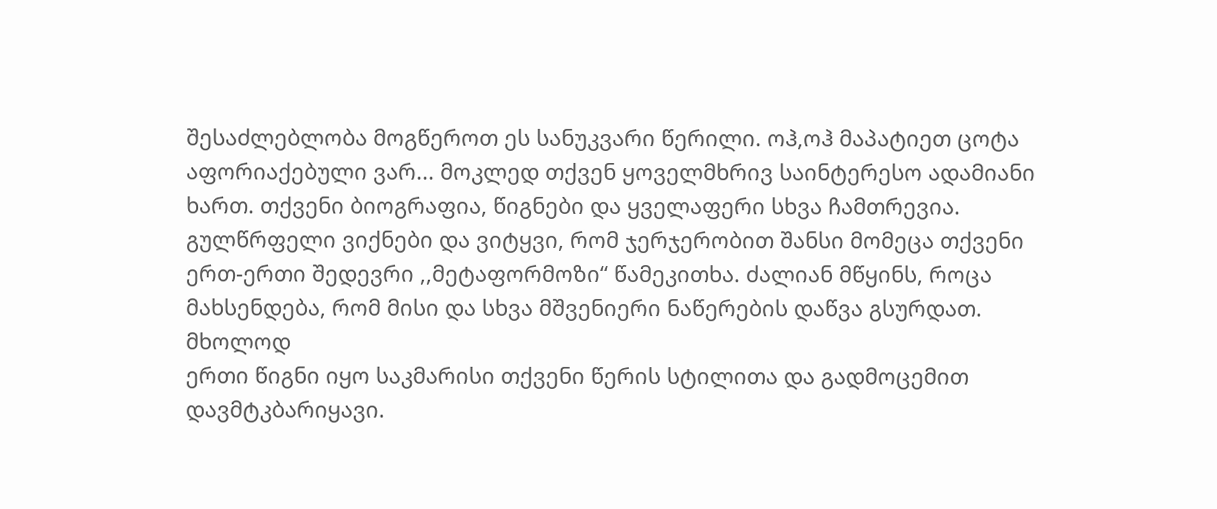შესაძლებლობა მოგწეროთ ეს სანუკვარი წერილი. ოჰ,ოჰ მაპატიეთ ცოტა აფორიაქებული ვარ... მოკლედ თქვენ ყოველმხრივ საინტერესო ადამიანი ხართ. თქვენი ბიოგრაფია, წიგნები და ყველაფერი სხვა ჩამთრევია.
გულწრფელი ვიქნები და ვიტყვი, რომ ჯერჯერობით შანსი მომეცა თქვენი ერთ-ერთი შედევრი ,,მეტაფორმოზი“ წამეკითხა. ძალიან მწყინს, როცა მახსენდება, რომ მისი და სხვა მშვენიერი ნაწერების დაწვა გსურდათ. მხოლოდ
ერთი წიგნი იყო საკმარისი თქვენი წერის სტილითა და გადმოცემით დავმტკბარიყავი.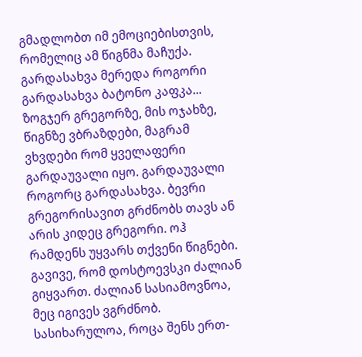გმადლობთ იმ ემოციებისთვის, რომელიც ამ წიგნმა მაჩუქა.
გარდასახვა მერედა როგორი გარდასახვა ბატონო კაფკა... ზოგჯერ გრეგორზე, მის ოჯახზე, წიგნზე ვბრაზდები, მაგრამ ვხვდები რომ ყველაფერი გარდაუვალი იყო. გარდაუვალი როგორც გარდასახვა. ბევრი გრეგორისავით გრძნობს თავს ან არის კიდეც გრეგორი. ოჰ რამდენს უყვარს თქვენი წიგნები.
გავივე, რომ დოსტოევსკი ძალიან გიყვართ. ძალიან სასიამოვნოა, მეც იგივეს ვგრძნობ. სასიხარულოა, როცა შენს ერთ-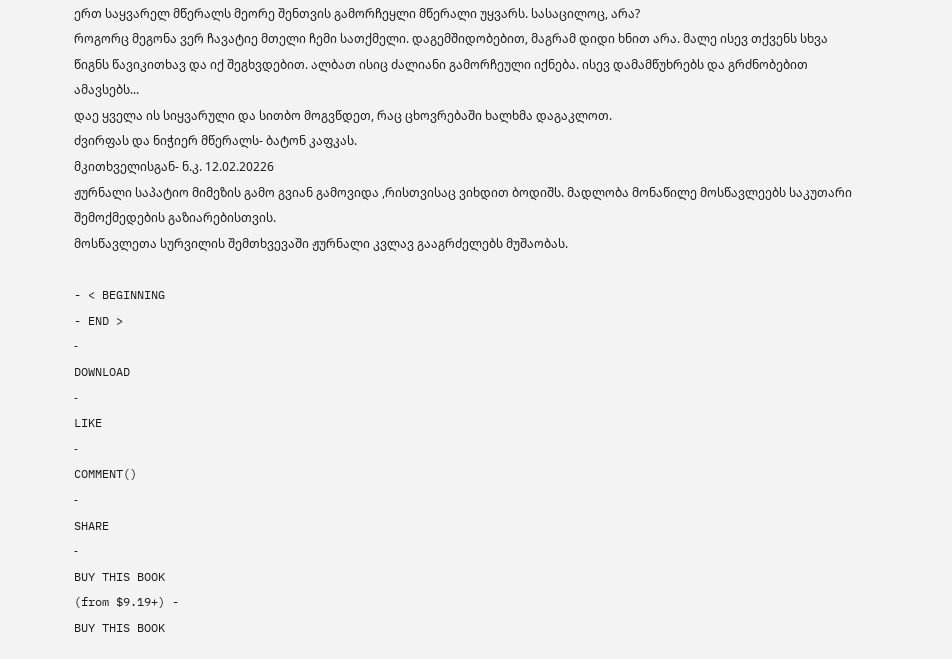ერთ საყვარელ მწერალს მეორე შენთვის გამორჩეყლი მწერალი უყვარს. სასაცილოც, არა?
როგორც მეგონა ვერ ჩავატიე მთელი ჩემი სათქმელი. დაგემშიდობებით, მაგრამ დიდი ხნით არა. მალე ისევ თქვენს სხვა წიგნს წავიკითხავ და იქ შეგხვდებით. ალბათ ისიც ძალიანი გამორჩეული იქნება. ისევ დამამწუხრებს და გრძნობებით ამავსებს...
დაე ყველა ის სიყვარული და სითბო მოგვწდეთ, რაც ცხოვრებაში ხალხმა დაგაკლოთ.
ძვირფას და ნიჭიერ მწერალს- ბატონ კაფკას.
მკითხველისგან- ნ.კ. 12.02.20226
ჟურნალი საპატიო მიმეზის გამო გვიან გამოვიდა ,რისთვისაც ვიხდით ბოდიშს. მადლობა მონაწილე მოსწავლეებს საკუთარი შემოქმედების გაზიარებისთვის.
მოსწავლეთა სურვილის შემთხვევაში ჟურნალი კვლავ გააგრძელებს მუშაობას.

- < BEGINNING
- END >
-
DOWNLOAD
-
LIKE
-
COMMENT()
-
SHARE
-
BUY THIS BOOK
(from $9.19+) -
BUY THIS BOOK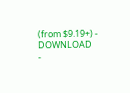(from $9.19+) - DOWNLOAD
-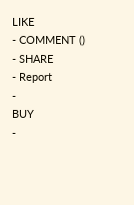LIKE
- COMMENT ()
- SHARE
- Report
-
BUY
-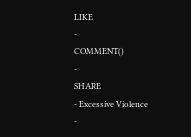LIKE
-
COMMENT()
-
SHARE
- Excessive Violence
-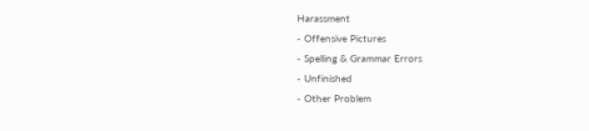Harassment
- Offensive Pictures
- Spelling & Grammar Errors
- Unfinished
- Other Problem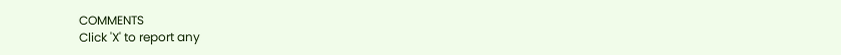COMMENTS
Click 'X' to report any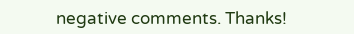negative comments. Thanks!